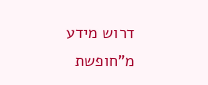דרוש מידע מ"חופשת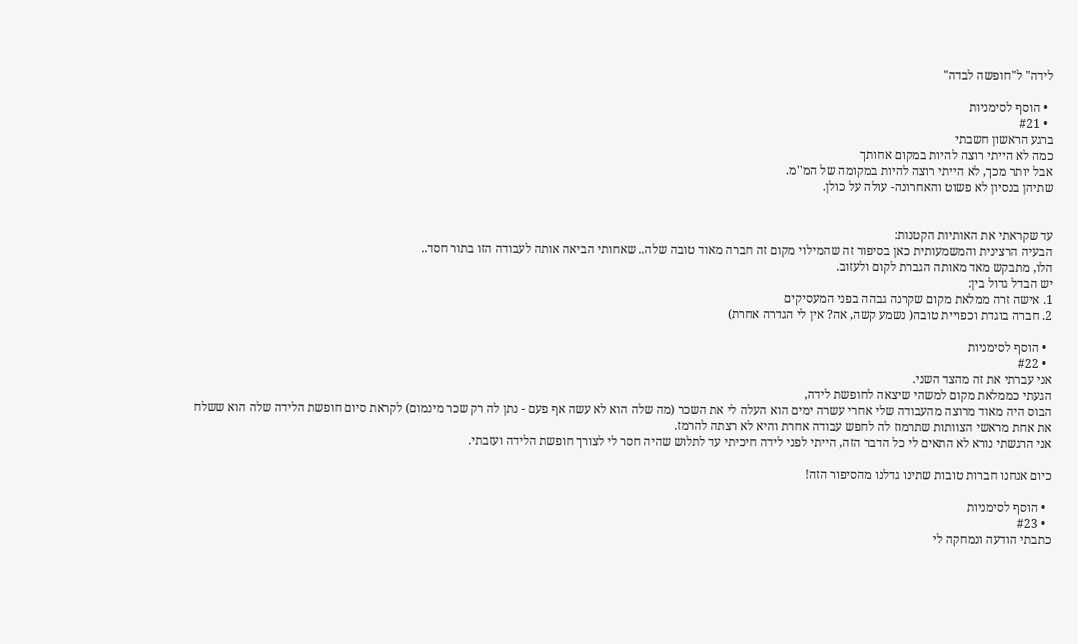לידה" ל"חופשה לבדה"

  • הוסף לסימניות
  • #21
ברגע הראשון חשבתי
כמה לא הייתי רוצה להיות במקום אחותך
אבל יותר מכך, לא הייתי רוצה להיות במקומה של המ''מ.
שתיהן בנסיון לא פשוט והאחרונה- עולה על כולן.


עד שקראתי את האותיות הקטנות:
הבעיה הרצינית והמשמעותית כאן בסיפור זה שהמילוי מקום זה חברה מאוד טובה שלה.. שאחותי הביאה אותה לעבודה הזו בתור חסד..
הלו, מתבקש מאד מאותה הגברת לקום ולעזוב.
יש הבדל גדול בין:
1. אישה זרה ממלאת מקום שקרנה גבהה בפני המעסיקים
2. חברה בוגדת וכפויית טובה( נשמע קשה, אה? אין לי הגדרה אחרת)

  • הוסף לסימניות
  • #22
אני עברתי את זה מהצד השני.
הגעתי כממלאת מקום למשהי שיצאה לחופשת לידה,
הבוס היה מאוד מרוצה מהעבודה שלי אחרי עשרה ימים הוא העלה לי את השכר (מה שלה הוא לא עשה אף פעם - נתן לה רק שכר מינמום) לקראת סיום חופשת הלידה שלה הוא ששלח את אחת מראשי הצוותות שתרמוז לה לחפש עבודה אחרת והיא לא רצתה להרמז.
אני הרגשתי נורא לא התאים לי כל הדבר הזה, הייתי לפני לידה חיכיתי עד לתלוש שהיה חסר לי לצורך חופשת הלידה ועזבתי.

כיום אנחנו חברות טובות שתינו גדלנו מהסיפור הזה!

  • הוסף לסימניות
  • #23
כתבתי הודעה ונמחקה לי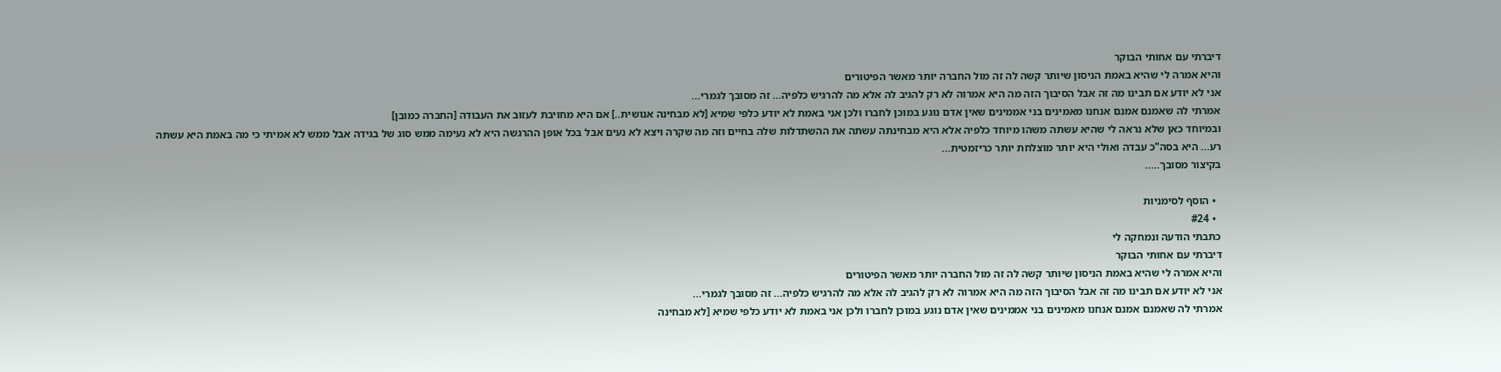דיברתי עם אחותי הבוקר
והיא אמרה לי שהיא באמת הניסון שיותר קשה לה זה מול החברה יותר מאשר הפיטורים
אני לא יודע אם תבינו מה זה אבל הסיבוך הזה מה היא אמרוה לא רק להגיב לה אלא מה להרגיש כלפיה... זה מסובך לגמרי...
אמרתי לה שאמנם אמנם אנחנו מאמינים בני אממינים שאין אדם נוגע במוכן לחברו ולכן אני באמת לא יודע כלפי שמיא [לא מבחינה אנושית..] אם היא מחויבת לעזוב את העבודה [החברה כמובן]
ובמיוחד כאן שלא נראה לי שהיא עשתה משהו מיוחד כלפיה אלא היא מבחינתה עשתה את ההשתדלות שלה בחיים וזה מה שקרה ויצא לא נעים אבל בכל אופן ההרגשה היא לא נעימה ממש סוג של בגידה אבל ממש לא אמיתי כי מה באמת היא עשתה רע... היא בסה"כ עבדה ואולי היא יותר מוצלחת יותר כריזמטית...
בקיצור מסובך.....

  • הוסף לסימניות
  • #24
כתבתי הודעה ונמחקה לי
דיברתי עם אחותי הבוקר
והיא אמרה לי שהיא באמת הניסון שיותר קשה לה זה מול החברה יותר מאשר הפיטורים
אני לא יודע אם תבינו מה זה אבל הסיבוך הזה מה היא אמרוה לא רק להגיב לה אלא מה להרגיש כלפיה... זה מסובך לגמרי...
אמרתי לה שאמנם אמנם אנחנו מאמינים בני אממינים שאין אדם נוגע במוכן לחברו ולכן אני באמת לא יודע כלפי שמיא [לא מבחינה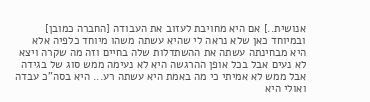אנושית..] אם היא מחויבת לעזוב את העבודה [החברה כמובן]
ובמיוחד כאן שלא נראה לי שהיא עשתה משהו מיוחד כלפיה אלא היא מבחינתה עשתה את ההשתדלות שלה בחיים וזה מה שקרה ויצא לא נעים אבל בכל אופן ההרגשה היא לא נעימה ממש סוג של בגידה אבל ממש לא אמיתי כי מה באמת היא עשתה רע... היא בסה"כ עבדה ואולי היא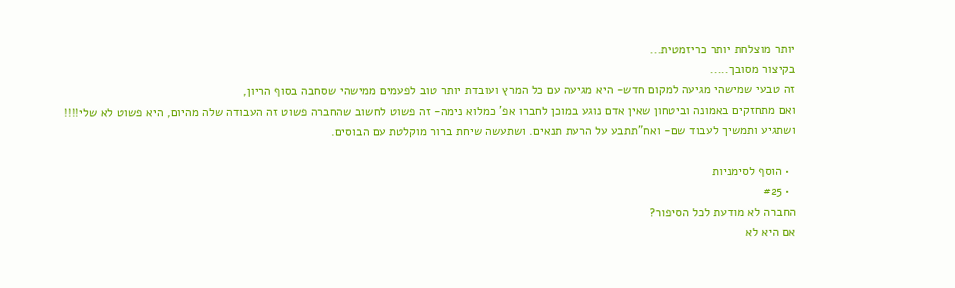יותר מוצלחת יותר כריזמטית...
בקיצור מסובך.....
זה טבעי שמישהי מגיעה למקום חדש- היא מגיעה עם כל המרץ ועובדת יותר טוב לפעמים ממישהי שסחבה בסוף הריון,
ואם מתחזקים באמונה וביטחון שאין אדם נוגע במוכן לחברו אפ' כמלוא נימה- זה פשוט לחשוב שהחברה פשוט זה העבודה שלה מהיום, היא פשוט לא שלי!!!!
ושתגיע ותמשיך לעבוד שם- ואח"תתבע על הרעת תנאים. ושתעשה שיחת ברור מוקלטת עם הבוסים.

  • הוסף לסימניות
  • #25
החברה לא מודעת לכל הסיפור?
אם היא לא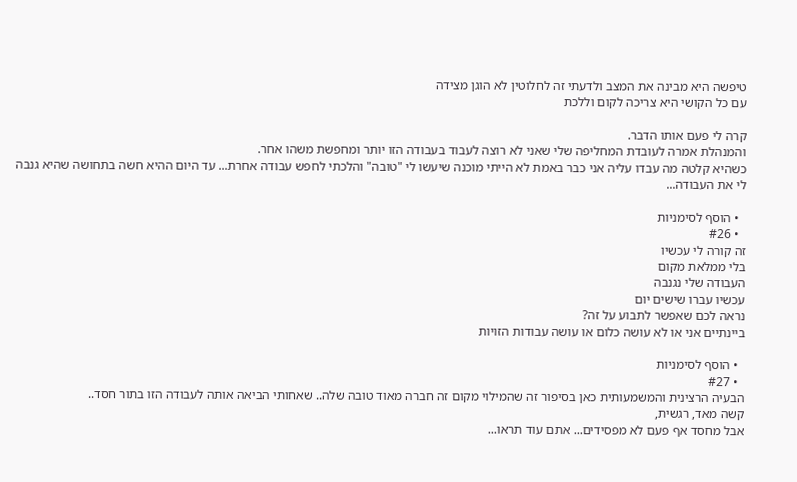טיפשה היא מבינה את המצב ולדעתי זה לחלוטין לא הוגן מצידה
עם כל הקושי היא צריכה לקום וללכת

קרה לי פעם אותו הדבר.
והמנהלת אמרה לעובדת המחליפה שלי שאני לא רוצה לעבוד בעבודה הזו יותר ומחפשת משהו אחר.
כשהיא קלטה מה עבדו עליה אני כבר באמת לא הייתי מוכנה שיעשו לי "טובה" והלכתי לחפש עבודה אחרת... עד היום ההיא חשה בתחושה שהיא גנבה לי את העבודה...

  • הוסף לסימניות
  • #26
זה קורה לי עכשיו
בלי ממלאת מקום
העבודה שלי נגנבה
עכשיו עברו שישים יום
נראה לכם שאפשר לתבוע על זה?
ביינתיים אני או לא עושה כלום או עושה עבודות הזויות

  • הוסף לסימניות
  • #27
הבעיה הרצינית והמשמעותית כאן בסיפור זה שהמילוי מקום זה חברה מאוד טובה שלה.. שאחותי הביאה אותה לעבודה הזו בתור חסד..
קשה מאד, רגשית,
אבל מחסד אף פעם לא מפסידים... אתם עוד תראו...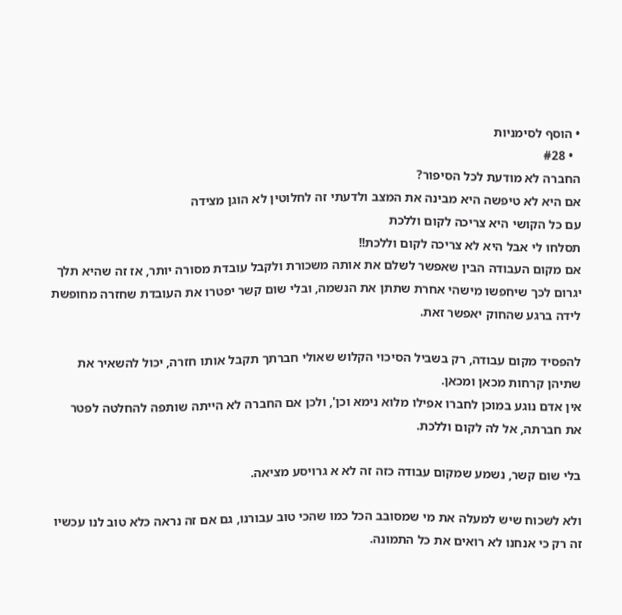• הוסף לסימניות
  • #28
החברה לא מודעת לכל הסיפור?
אם היא לא טיפשה היא מבינה את המצב ולדעתי זה לחלוטין לא הוגן מצידה
עם כל הקושי היא צריכה לקום וללכת
תסלחו לי אבל היא לא צריכה לקום וללכת!!
אם מקום העבודה הבין שאפשר לשלם את אותה משכורת ולקבל עובדת מסורה יותר, אז זה שהיא תלך יגרום לכך שיחפשו מישהי אחרת שתתן את הנשמה, ובלי שום קשר יפטרו את העובדת שחזרה מחופשת לידה ברגע שהחוק יאפשר זאת.

להפסיד מקום עבודה, רק בשביל הסיכוי הקלוש שאולי חברתך תקבל אותו חזרה, יכול להשאיר את שתיהן קרחות מכאן ומכאן.
אין אדם נוגע במוכן לחברו אפילו מלוא נימא וכן', ולכן אם החברה לא הייתה שותפה להחלטה לפטר את חברתה, אל לה לקום וללכת.

בלי שום קשר, נשמע שמקום עבודה כזה זה לא א גרויסע מציאה.

ולא לשכוח שיש למעלה את מי שמסובב הכל כמו שהכי טוב עבורנו, גם אם זה נראה כלא טוב לנו עכשיו זה רק כי אנחנו לא רואים את כל התמונה.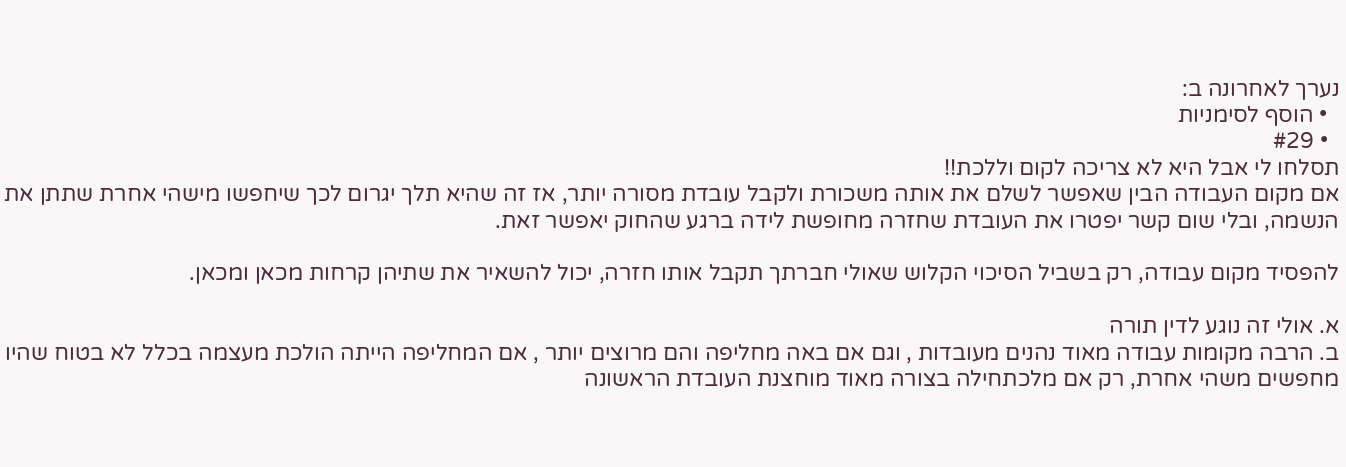נערך לאחרונה ב:
  • הוסף לסימניות
  • #29
תסלחו לי אבל היא לא צריכה לקום וללכת!!
אם מקום העבודה הבין שאפשר לשלם את אותה משכורת ולקבל עובדת מסורה יותר, אז זה שהיא תלך יגרום לכך שיחפשו מישהי אחרת שתתן את הנשמה, ובלי שום קשר יפטרו את העובדת שחזרה מחופשת לידה ברגע שהחוק יאפשר זאת.

להפסיד מקום עבודה, רק בשביל הסיכוי הקלוש שאולי חברתך תקבל אותו חזרה, יכול להשאיר את שתיהן קרחות מכאן ומכאן.

א. אולי זה נוגע לדין תורה
ב. הרבה מקומות עבודה מאוד נהנים מעובדות , וגם אם באה מחליפה והם מרוצים יותר , אם המחליפה הייתה הולכת מעצמה בכלל לא בטוח שהיו מחפשים משהי אחרת, רק אם מלכתחילה בצורה מאוד מוחצנת העובדת הראשונה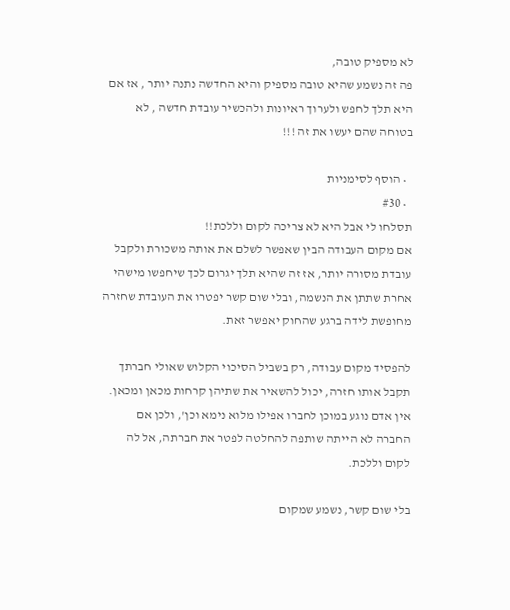לא מספיק טובה,
פה זה נשמע שהיא טובה מספיק והיא החדשה נתנה יותר , אז אם היא תלך לחפש ולערוך ראיונות ולהכשיר עובדת חדשה , לא בטוחה שהם יעשו את זה !!!

  • הוסף לסימניות
  • #30
תסלחו לי אבל היא לא צריכה לקום וללכת!!
אם מקום העבודה הבין שאפשר לשלם את אותה משכורת ולקבל עובדת מסורה יותר, אז זה שהיא תלך יגרום לכך שיחפשו מישהי אחרת שתתן את הנשמה, ובלי שום קשר יפטרו את העובדת שחזרה מחופשת לידה ברגע שהחוק יאפשר זאת.

להפסיד מקום עבודה, רק בשביל הסיכוי הקלוש שאולי חברתך תקבל אותו חזרה, יכול להשאיר את שתיהן קרחות מכאן ומכאן.
אין אדם נוגע במוכן לחברו אפילו מלוא נימא וכן', ולכן אם החברה לא הייתה שותפה להחלטה לפטר את חברתה, אל לה לקום וללכת.

בלי שום קשר, נשמע שמקום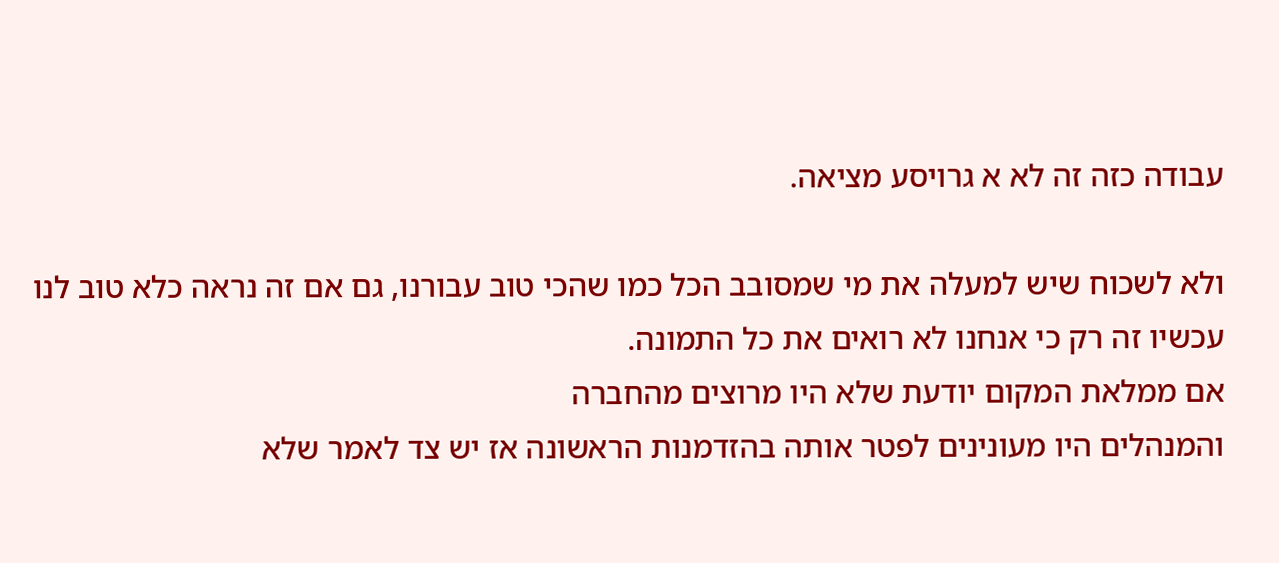עבודה כזה זה לא א גרויסע מציאה.

ולא לשכוח שיש למעלה את מי שמסובב הכל כמו שהכי טוב עבורנו, גם אם זה נראה כלא טוב לנו עכשיו זה רק כי אנחנו לא רואים את כל התמונה.
אם ממלאת המקום יודעת שלא היו מרוצים מהחברה
והמנהלים היו מעונינים לפטר אותה בהזדמנות הראשונה אז יש צד לאמר שלא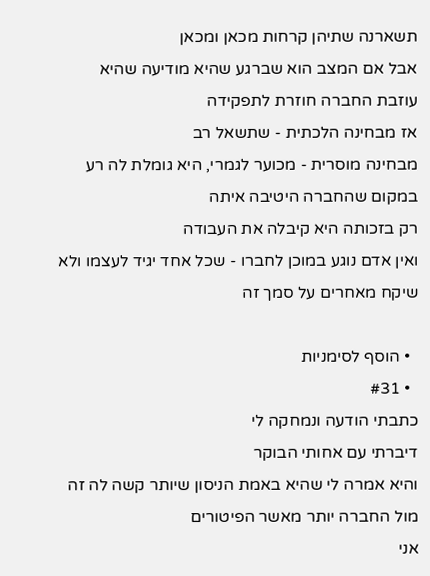תשארנה שתיהן קרחות מכאן ומכאן
אבל אם המצב הוא שברגע שהיא מודיעה שהיא עוזבת החברה חוזרת לתפקידה
אז מבחינה הלכתית - שתשאל רב
מבחינה מוסרית - מכוער לגמרי, היא גומלת לה רע במקום שהחברה היטיבה איתה
רק בזכותה היא קיבלה את העבודה
ואין אדם נוגע במוכן לחברו - שכל אחד יגיד לעצמו ולא שיקח מאחרים על סמך זה

  • הוסף לסימניות
  • #31
כתבתי הודעה ונמחקה לי
דיברתי עם אחותי הבוקר
והיא אמרה לי שהיא באמת הניסון שיותר קשה לה זה מול החברה יותר מאשר הפיטורים
אני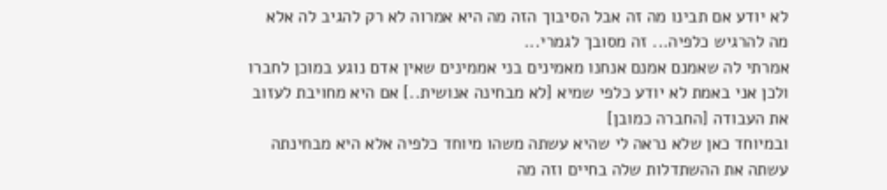לא יודע אם תבינו מה זה אבל הסיבוך הזה מה היא אמרוה לא רק להגיב לה אלא מה להרגיש כלפיה... זה מסובך לגמרי...
אמרתי לה שאמנם אמנם אנחנו מאמינים בני אממינים שאין אדם נוגע במוכן לחברו ולכן אני באמת לא יודע כלפי שמיא [לא מבחינה אנושית..] אם היא מחויבת לעזוב את העבודה [החברה כמובן]
ובמיוחד כאן שלא נראה לי שהיא עשתה משהו מיוחד כלפיה אלא היא מבחינתה עשתה את ההשתדלות שלה בחיים וזה מה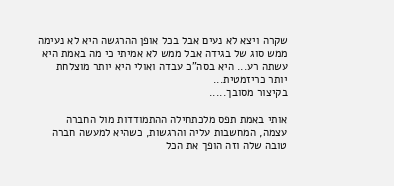שקרה ויצא לא נעים אבל בכל אופן ההרגשה היא לא נעימה ממש סוג של בגידה אבל ממש לא אמיתי כי מה באמת היא עשתה רע... היא בסה"כ עבדה ואולי היא יותר מוצלחת יותר כריזמטית...
בקיצור מסובך.....

אותי באמת תפס מלכתחילה ההתמודדות מול החברה עצמה, המחשבות עליה והרגשות, כשהיא למעשה חברה טובה שלה וזה הופך את הכל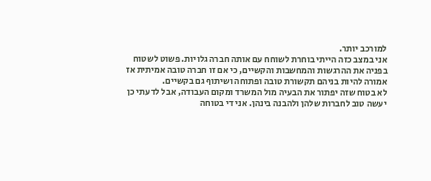למורכב יותר.
אני במצב כזה הייתי בוחרת לשוחח עם אותה חברה גלויות. פשוט לשטוח בפניה את ההרגשות והמחשבות והקשיים, כי אם זו חברה טובה אמיתית אז אמורה להיות בניהם תקשורת טובה ופתוחה ושיתוף גם בקשיים.
לא בטוח שזה יפתור את הבעיה מול המשרד ומקום העבודה, אבל לדעתי כן יעשה טוב לחברות שלהן ולהבנה בינהן. אני די בטוחה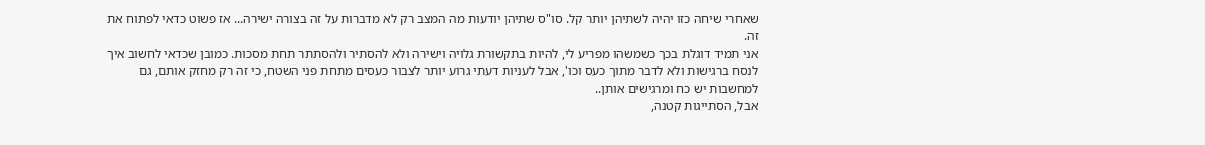שאחרי שיחה כזו יהיה לשתיהן יותר קל. סו"ס שתיהן יודעות מה המצב רק לא מדברות על זה בצורה ישירה... אז פשוט כדאי לפתוח את זה.
אני תמיד דוגלת בכך כשמשהו מפריע לי, להיות בתקשורת גלויה וישירה ולא להסתיר ולהסתתר תחת מסכות. כמובן שכדאי לחשוב איך לנסח ברגישות ולא לדבר מתוך כעס וכו', אבל לעניות דעתי גרוע יותר לצבור כעסים מתחת פני השטח, כי זה רק מחזק אותם, גם למחשבות יש כח ומרגישים אותן..
אבל, הסתייגות קטנה,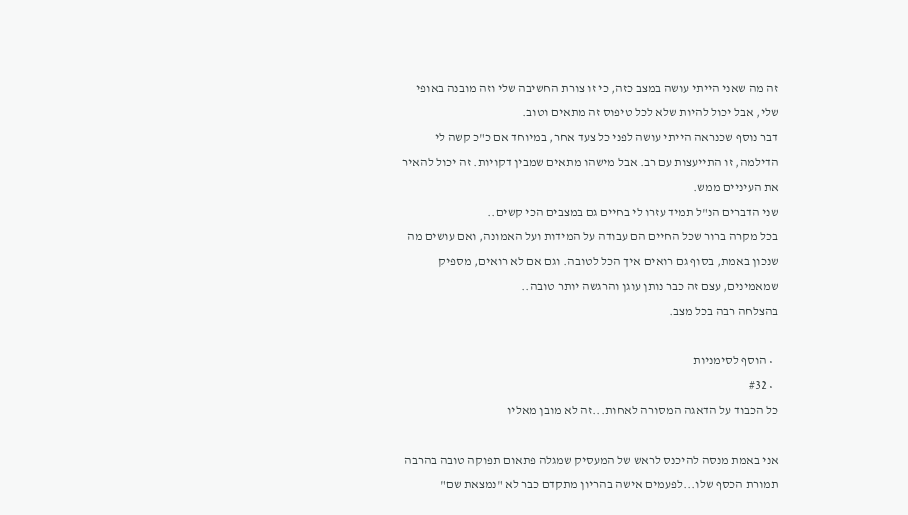זה מה שאני הייתי עושה במצב כזה, כי זו צורת החשיבה שלי וזה מובנה באופי שלי, אבל יכול להיות שלא לכל טיפוס זה מתאים וטוב.
דבר נוסף שכנראה הייתי עושה לפני כל צעד אחר, במיוחד אם כ"כ קשה לי הדילמה, זו התייעצות עם רב. אבל מישהו מתאים שמבין דקויות. זה יכול להאיר את העיניים ממש.
שני הדברים הנ"ל תמיד עזרו לי בחיים גם במצבים הכי קשים..
בכל מקרה ברור שכל החיים הם עבודה על המידות ועל האמונה, ואם עושים מה שנכון באמת, בסוף גם רואים איך הכל לטובה. וגם אם לא רואים, מספיק שמאמינים, עצם זה כבר נותן עוגן והרגשה יותר טובה..
בהצלחה רבה בכל מצב.

  • הוסף לסימניות
  • #32
כל הכבוד על הדאגה המסורה לאחות...זה לא מובן מאליו

אני באמת מנסה להיכנס לראש של המעסיק שמגלה פתאום תפוקה טובה בהרבה תמורת הכסף שלו...לפעמים אישה בהריון מתקדם כבר לא "נמצאת שם"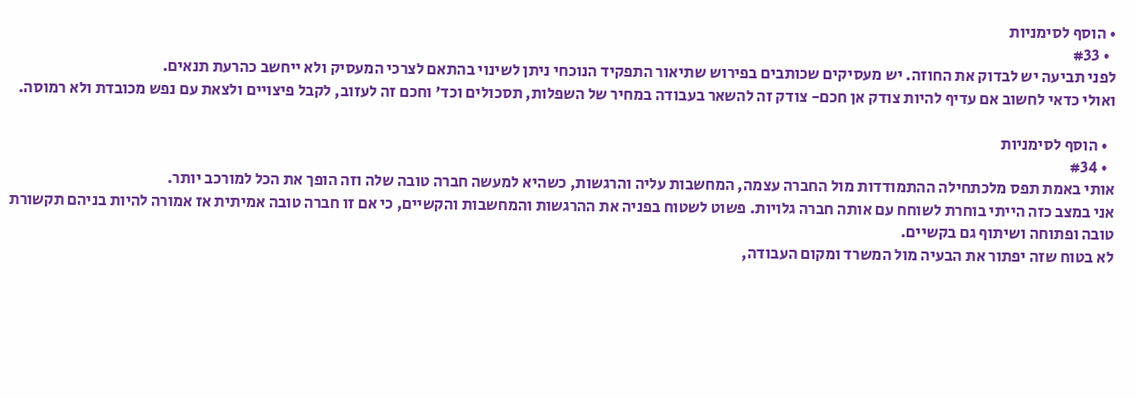• הוסף לסימניות
  • #33
לפני תביעה יש לבדוק את החוזה. יש מעסיקים שכותבים בפירוש שתיאור התפקיד הנוכחי ניתן לשינוי בהתאם לצרכי המעסיק ולא ייחשב כהרעת תנאים.
ואולי כדאי לחשוב אם עדיף להיות צודק אן חכם- צודק זה להשאר בעבודה במחיר של השפלות, תסכולים וכד' וחכם זה לעזוב, לקבל פיצויים ולצאת עם נפש מכובדת ולא רמוסה.

  • הוסף לסימניות
  • #34
אותי באמת תפס מלכתחילה ההתמודדות מול החברה עצמה, המחשבות עליה והרגשות, כשהיא למעשה חברה טובה שלה וזה הופך את הכל למורכב יותר.
אני במצב כזה הייתי בוחרת לשוחח עם אותה חברה גלויות. פשוט לשטוח בפניה את ההרגשות והמחשבות והקשיים, כי אם זו חברה טובה אמיתית אז אמורה להיות בניהם תקשורת טובה ופתוחה ושיתוף גם בקשיים.
לא בטוח שזה יפתור את הבעיה מול המשרד ומקום העבודה,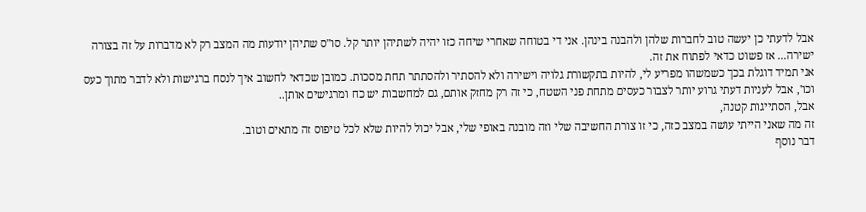אבל לדעתי כן יעשה טוב לחברות שלהן ולהבנה בינהן. אני די בטוחה שאחרי שיחה כזו יהיה לשתיהן יותר קל. סו"ס שתיהן יודעות מה המצב רק לא מדברות על זה בצורה ישירה... אז פשוט כדאי לפתוח את זה.
אני תמיד דוגלת בכך כשמשהו מפריע לי, להיות בתקשורת גלויה וישירה ולא להסתיר ולהסתתר תחת מסכות. כמובן שכדאי לחשוב איך לנסח ברגישות ולא לדבר מתוך כעס וכו', אבל לעניות דעתי גרוע יותר לצבור כעסים מתחת פני השטח, כי זה רק מחזק אותם, גם למחשבות יש כח ומרגישים אותן..
אבל, הסתייגות קטנה,
זה מה שאני הייתי עושה במצב כזה, כי זו צורת החשיבה שלי וזה מובנה באופי שלי, אבל יכול להיות שלא לכל טיפוס זה מתאים וטוב.
דבר נוסף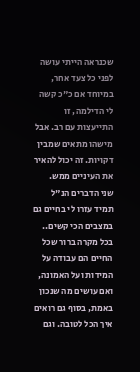שכנראה הייתי עושה לפני כל צעד אחר, במיוחד אם כ"כ קשה לי הדילמה, זו התייעצות עם רב. אבל מישהו מתאים שמבין דקויות. זה יכול להאיר את העיניים ממש.
שני הדברים הנ"ל תמיד עזרו לי בחיים גם במצבים הכי קשים..
בכל מקרה ברור שכל החיים הם עבודה על המידות ועל האמונה, ואם עושים מה שנכון באמת, בסוף גם רואים איך הכל לטובה. וגם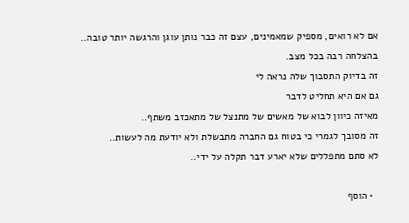אם לא רואים, מספיק שמאמינים, עצם זה כבר נותן עוגן והרגשה יותר טובה..
בהצלחה רבה בכל מצב.
זה בדיוק התסבוך שלה נראה לי
גם אם היא תחליט לדבר
מאיזה כיוון לבוא של מאשים של מתנצל של מתאכזב משתף..
זה מסובך לגמרי כי בטוח גם החברה מתבשלת ולא יודעת מה לעשות..
לא סתם מתפללים שלא יארע דבר תקלה על ידי..

  • הוסף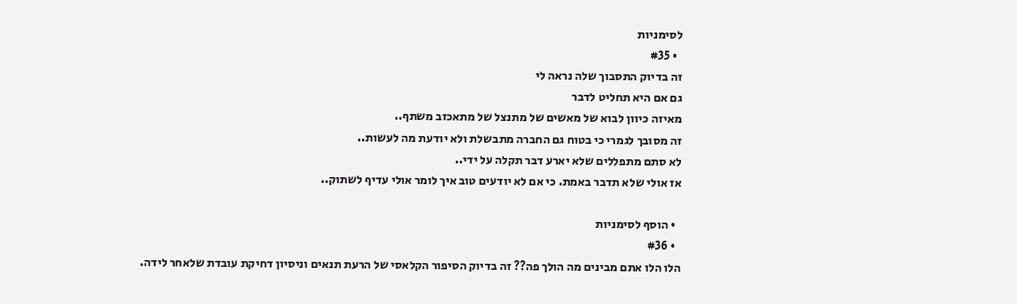לסימניות
  • #35
זה בדיוק התסבוך שלה נראה לי
גם אם היא תחליט לדבר
מאיזה כיוון לבוא של מאשים של מתנצל של מתאכזב משתף..
זה מסובך לגמרי כי בטוח גם החברה מתבשלת ולא יודעת מה לעשות..
לא סתם מתפללים שלא יארע דבר תקלה על ידי..
אז אולי שלא תדבר באמת. כי אם לא יודעים טוב איך לומר אולי עדיף לשתוק..

  • הוסף לסימניות
  • #36
הלו הלו אתם מבינים מה הולך פה?? זה בדיוק הסיפור הקלאסי של הרעת תנאים וניסיון דחיקת עובדת שלאחר לידה.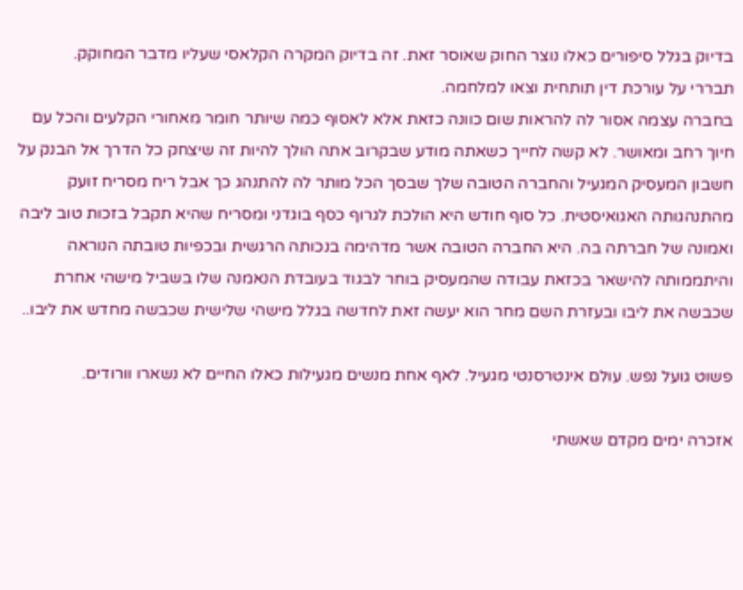בדיוק בגלל סיפורים כאלו נוצר החוק שאוסר זאת. זה בדיוק המקרה הקלאסי שעליו מדבר המחוקק.
תבררי על עורכת דין תותחית וצאו למלחמה.
בחברה עצמה אסור לה להראות שום כוונה כזאת אלא לאסוף כמה שיותר חומר מאחורי הקלעים והכל עם חיוך רחב ומאושר. לא קשה לחייך כשאתה מודע שבקרוב אתה הולך להיות זה שיצחק כל הדרך אל הבנק על חשבון המעסיק המגעיל והחברה הטובה שלך שבסך הכל מותר לה להתנהג כך אבל ריח מסריח זועק מהתנהגותה האגואיסטית. כל סוף חודש היא הולכת לגרוף כסף בוגדני ומסריח שהיא תקבל בזכות טוב ליבה ואמונה של חברתה בה. היא החברה הטובה אשר מדהימה בנכותה הרגשית ובכפיות טובתה הנוראה והיתממותה להישאר בכזאת עבודה שהמעסיק בוחר לבגוד בעובדת הנאמנה שלו בשביל מישהי אחרת שכבשה את ליבו ובעזרת השם מחר הוא יעשה זאת לחדשה בגלל מישהי שלישית שכבשה מחדש את ליבו..

פשוט גועל נפש. עולם אינטרסנטי מגעיל. לאף אחת מנשים מגעילות כאלו החיים לא נשארו וורודים.

אזכרה ימים מקדם שאשתי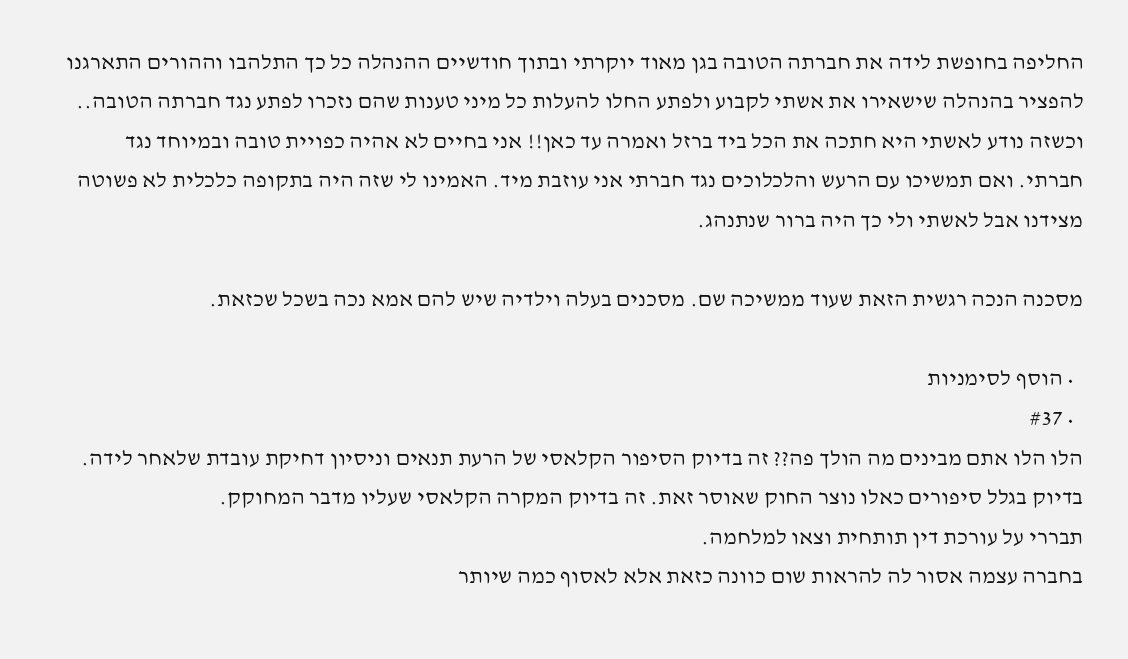החליפה בחופשת לידה את חברתה הטובה בגן מאוד יוקרתי ובתוך חודשיים ההנהלה כל כך התלהבו וההורים התארגנו להפציר בהנהלה שישאירו את אשתי לקבוע ולפתע החלו להעלות כל מיני טענות שהם נזכרו לפתע נגד חברתה הטובה.. וכשזה נודע לאשתי היא חתכה את הכל ביד ברזל ואמרה עד כאן!! אני בחיים לא אהיה כפויית טובה ובמיוחד נגד חברתי. ואם תמשיכו עם הרעש והלכלוכים נגד חברתי אני עוזבת מיד. האמינו לי שזה היה בתקופה כלכלית לא פשוטה מצידנו אבל לאשתי ולי כך היה ברור שנתנהג.

מסכנה הנכה רגשית הזאת שעוד ממשיכה שם. מסכנים בעלה וילדיה שיש להם אמא נכה בשכל שכזאת.

  • הוסף לסימניות
  • #37
הלו הלו אתם מבינים מה הולך פה?? זה בדיוק הסיפור הקלאסי של הרעת תנאים וניסיון דחיקת עובדת שלאחר לידה.
בדיוק בגלל סיפורים כאלו נוצר החוק שאוסר זאת. זה בדיוק המקרה הקלאסי שעליו מדבר המחוקק.
תבררי על עורכת דין תותחית וצאו למלחמה.
בחברה עצמה אסור לה להראות שום כוונה כזאת אלא לאסוף כמה שיותר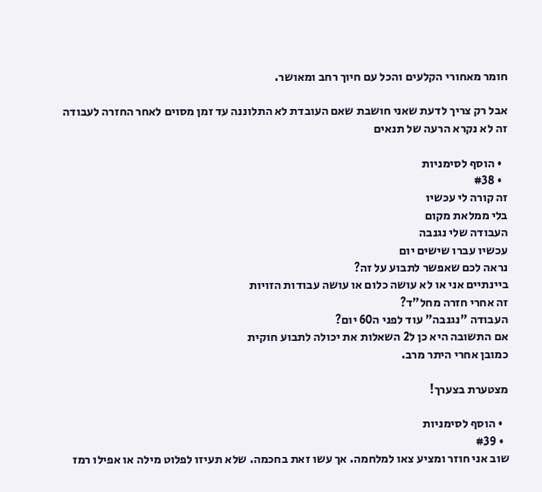חומר מאחורי הקלעים והכל עם חיוך רחב ומאושר.

אבל רק צריך לדעת שאני חושבת שאם העובדת לא התלוננה עד זמן מסוים לאחר החזרה לעבודה זה לא נקרא הרעה של תנאים

  • הוסף לסימניות
  • #38
זה קורה לי עכשיו
בלי ממלאת מקום
העבודה שלי נגנבה
עכשיו עברו שישים יום
נראה לכם שאפשר לתבוע על זה?
ביינתיים אני או לא עושה כלום או עושה עבודות הזויות
זה אחרי חזרה מחל"ד?
העבודה "נגנבה" עוד לפני ה60 יום?
אם התשובה היא כן ל2 השאלות את יכולה לתבוע חוקית
כמובן אחרי היתר מרב.

מצטערת בצערך!

  • הוסף לסימניות
  • #39
שוב אני חוזר ומציע צאו למלחמה. אך עשו זאת בחכמה. שלא תעיזו לפלוט מילה או אפילו רמז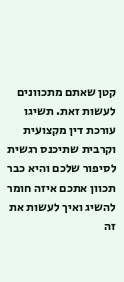קטן שאתם מתכוונים לעשות זאת. תשיגו עורכת דין מקצועית וקרבית שתיכנס רגשית לסיפור שלכם והיא כבר תכוון אתכם איזה חומר להשיג ואיך לעשות את זה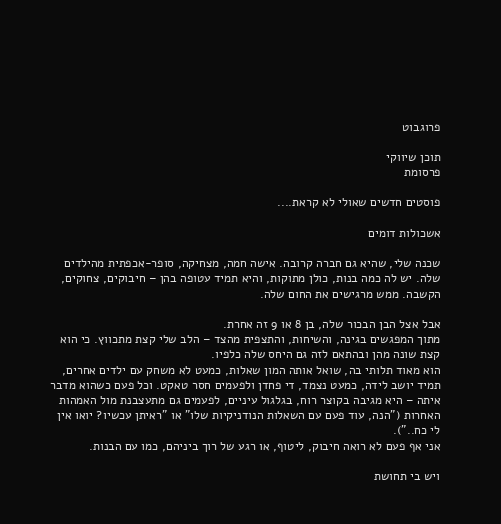פרוגבוט

תוכן שיווקי
פרסומת

פוסטים חדשים שאולי לא קראת....

אשכולות דומים

שכנה שלי, שהיא גם חברה קרובה. אישה חמה, מצחיקה, סופר-אכפתית מהילדים שלה. יש לה כמה בנות, כולן מתוקות, והיא תמיד עטופה בהן – חיבוקים, צחוקים, הקשבה. ממש מרגישים את החום שלה.

אבל אצל הבן הבכור שלה, בן 8 או 9 זה אחרת.
מתוך המפגשים בגינה, והשיחות, והתצפית מהצד – הלב שלי קצת מתכווץ. כי הוא קצת שונה מהן ובהתאם לזה גם היחס שלה כלפיו.
הוא מאוד תלותי בה, שואל אותה המון שאלות, כמעט לא משחק עם ילדים אחרים, תמיד יושב לידה, כמעט נצמד, די פחדן ולפעמים חסר טאקט. וכל פעם כשהוא מדבר איתה – היא מגיבה בקוצר רוח, בגלגול עיניים, לפעמים גם מתעצבנת מול האמהות האחרות ("הנה, עוד פעם עם השאלות הנודניקיות שלו" או "ראיתן עכשיו? יואו אין לי כח..").
אני אף פעם לא רואה חיבוק, ליטוף, או רגע של רוך ביניהם, כמו עם הבנות.

ויש בי תחושת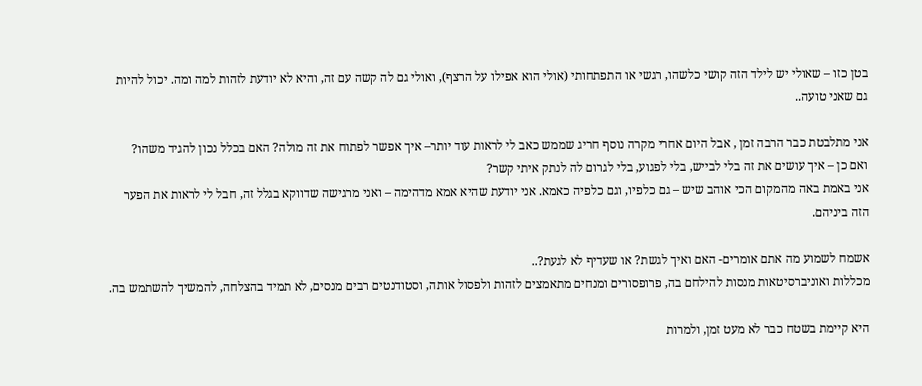בטן כזו – שאולי יש לילד הזה קושי כלשהו, רגשי או התפתחותי (אולי הוא אפילו על הרצף), ואולי גם לה קשה עם זה, והיא לא יודעת לזהות למה ומה. יכול להיות גם שאני טועה..

אני מתלבטת כבר הרבה זמן , אבל היום אחרי מקרה נוסף חריג שממש כאב לי לראות עוד יותר– איך אפשר לפתוח את זה מולה? האם בכלל נכון להגיד משהו?
ואם כן – איך עושים את זה בלי לבייש, בלי לפגוע, בלי לגרום לה לנתק איתי קשר?
אני באמת באה מהמקום הכי אוהב שיש – גם כלפיו, וגם כלפיה כאמא. אני יודעת שהיא אמא מדהימה – ואני מרגישה שדווקא בגלל זה, חבל לי לראות את הפער הזה ביניהם.

אשמח לשמוע מה אתם אומרים- האם ואיך לגשת? או שעדיף לא לגעת?..
מכללות ואוניברסיטאות מנסות להילחם בה, פרופסורים ומנחים מתאמצים לזהות ולפסול אותה, וסטודנטים רבים מנסים, לא תמיד בהצלחה, להמשיך להשתמש בה.

היא קיימת בשטח כבר לא מעט זמן, ולמרות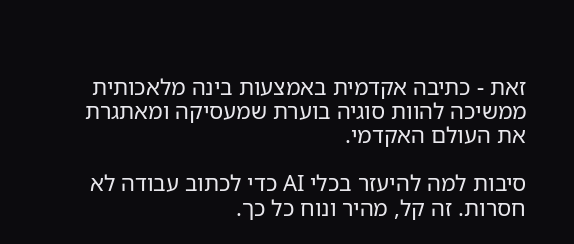זאת - כתיבה אקדמית באמצעות בינה מלאכותית ממשיכה להוות סוגיה בוערת שמעסיקה ומאתגרת את העולם האקדמי.

סיבות למה להיעזר בכלי AI כדי לכתוב עבודה לא חסרות. זה קל, מהיר ונוח כל כך.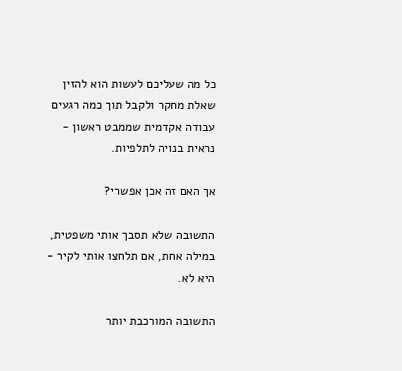כל מה שעליכם לעשות הוא להזין שאלת מחקר ולקבל תוך כמה רגעים עבודה אקדמית שממבט ראשון - נראית בנויה לתלפיות.

אך האם זה אכן אפשרי?

התשובה שלא תסבך אותי משפטית, במילה אחת, אם תלחצו אותי לקיר - היא לא.

התשובה המורכבת יותר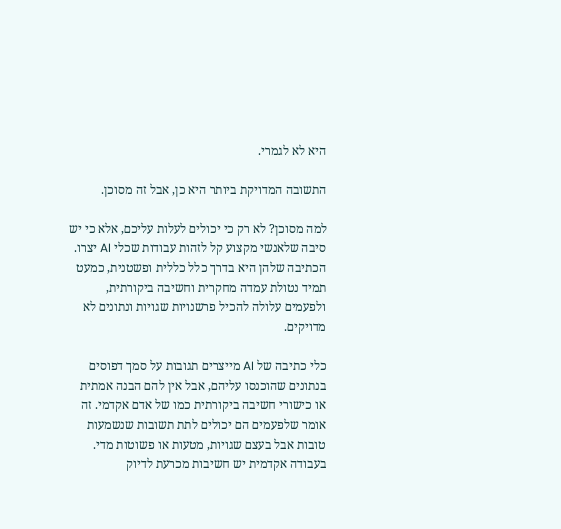היא לא לגמרי.

התשובה המדויקת ביותר היא כן, אבל זה מסוכן.

למה מסוכן? לא רק כי יכולים לעלות עליכם, אלא כי יש סיבה שלאנשי מקצוע קל לזהות עבודות שכלי AI יצרו. הכתיבה שלהן היא בדרך כלל כללית ופשטנית, כמעט תמיד נטולת עמדה מחקרית וחשיבה ביקורתית, ולפעמים עלולה להכיל פרשנויות שגויות ונתונים לא מדויקים.

כלי כתיבה של AI מייצרים תגובות על סמך דפוסים בנתונים שהוכנסו עליהם, אבל אין להם הבנה אמתית או כישורי חשיבה ביקורתית כמו של אדם אקדמי. זה אומר שלפעמים הם יכולים לתת תשובות שנשמעות טובות אבל בעצם שגויות, מטעות או פשוטות מדי. בעבודה אקדמית יש חשיבות מכרעת לדיוק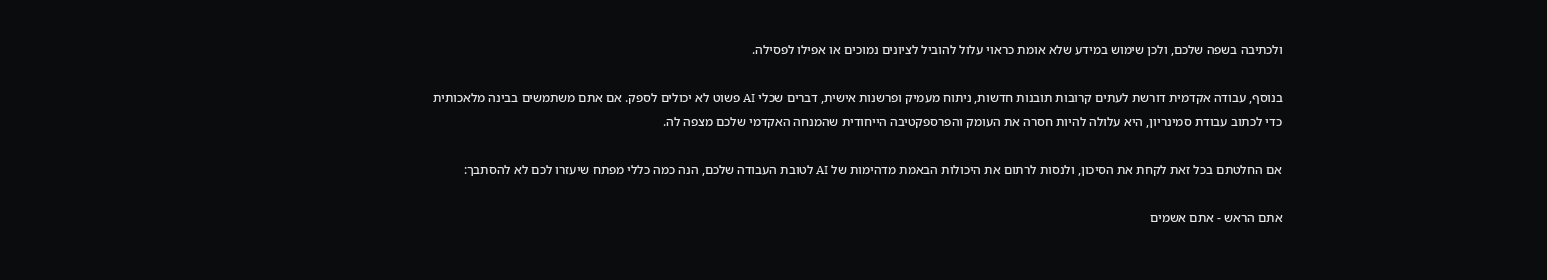ולכתיבה בשפה שלכם, ולכן שימוש במידע שלא אומת כראוי עלול להוביל לציונים נמוכים או אפילו לפסילה.

בנוסף, עבודה אקדמית דורשת לעתים קרובות תובנות חדשות, ניתוח מעמיק ופרשנות אישית, דברים שכלי AI פשוט לא יכולים לספק. אם אתם משתמשים בבינה מלאכותית כדי לכתוב עבודת סמינריון, היא עלולה להיות חסרה את העומק והפרספקטיבה הייחודית שהמנחה האקדמי שלכם מצפה לה.

אם החלטתם בכל זאת לקחת את הסיכון, ולנסות לרתום את היכולות הבאמת מדהימות של AI לטובת העבודה שלכם, הנה כמה כללי מפתח שיעזרו לכם לא להסתבך:

אתם הראש - אתם אשמים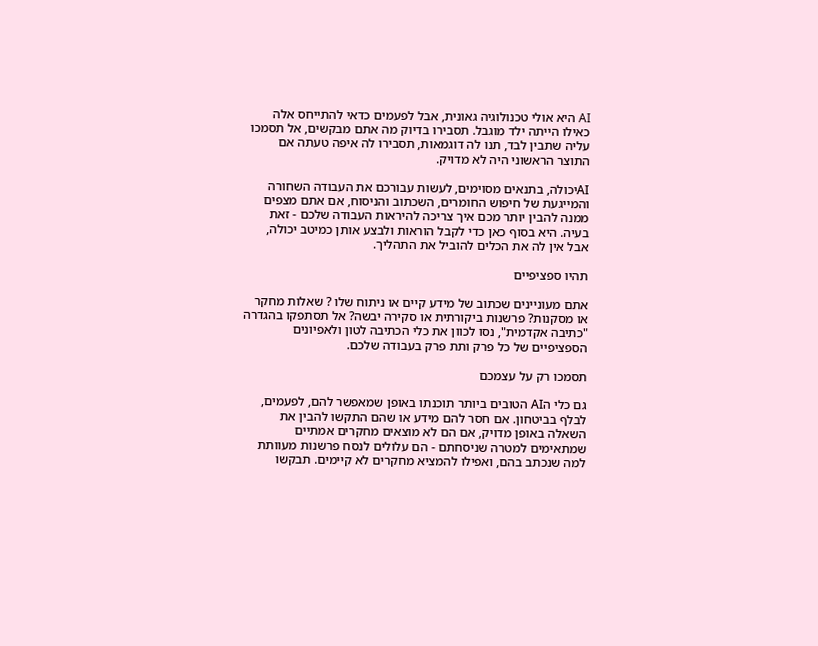AI היא אולי טכנולוגיה גאונית, אבל לפעמים כדאי להתייחס אלה כאילו הייתה ילד מוגבל. תסבירו בדיוק מה אתם מבקשים, אל תסמכו עליה שתבין לבד, תנו לה דוגמאות, תסבירו לה איפה טעתה אם התוצר הראשוני היה לא מדויק.

AIיכולה, בתנאים מסוימים, לעשות עבורכם את העבודה השחורה והמייגעת של חיפוש החומרים, השכתוב והניסוח, אם אתם מצפים ממנה להבין יותר מכם איך צריכה להיראות העבודה שלכם - זאת בעיה. היא בסוף כאן כדי לקבל הוראות ולבצע אותן כמיטב יכולה, אבל אין לה את הכלים להוביל את התהליך.

תהיו ספציפיים

אתם מעוניינים שכתוב של מידע קיים או ניתוח שלו ? שאלות מחקר או מסקנות? פרשנות ביקורתית או סקירה יבשה? אל תסתפקו בהגדרה "כתיבה אקדמית", נסו לכוון את כלי הכתיבה לטון ולאפיונים הספציפיים של כל פרק ותת פרק בעבודה שלכם.

תסמכו רק על עצמכם

גם כלי הAI הטובים ביותר תוכנתו באופן שמאפשר להם, לפעמים, לבלף בביטחון. אם חסר להם מידע או שהם התקשו להבין את השאלה באופן מדויק, אם הם לא מוצאים מחקרים אמתיים שמתאימים למטרה שניסחתם - הם עלולים לנסח פרשנות מעוותת למה שנכתב בהם, ואפילו להמציא מחקרים לא קיימים. תבקשו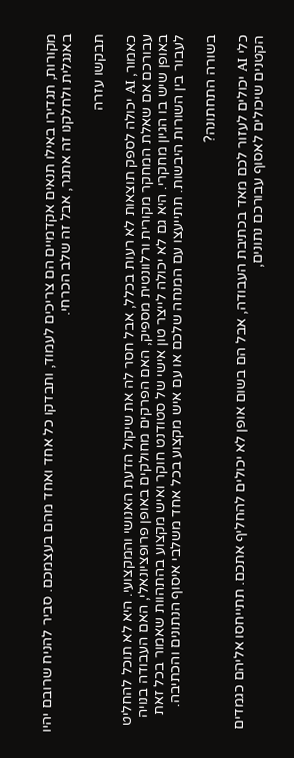מקורות, תגדירו באילו תנאים אקדמיים הם צריכים לעמוד, ותבדקו כל אחד ואחד מהם בעצמכם. סביר להניח שרובם יהיו באנגלית ולחלקנו זה אתגר, אבל זה שלב הכרחי.

תבקשו עזרה

כאמור, AI יכולה לספק תוצאות לא רעות בכלל, אבל חסר לה את שיקול הדעת האנושי והמקצועי. היא לא תוכל להחליט עבורכם אם שאלת המחקר מקורית ורלוונטית מספיק, האם הפרקים מחולקים באופן פרופציונאלי, האם העבודה בנויה באופן שיש בו הגיון מחקרי. היא גם לא יכולה לייצר טון אישי של סטודנט חוקר ואיש מקצוע בהתהוות שאמור בכל זאת לעבור בין השורות היבשות. תתייעצו עם המנחה שלכם או עם איש מקצוע בכל אחד משלבי איסוף הנתונים והכתיבה.

בשורה התחתונה?

כלי AI יכולים לעזור לכם מאד בכתיבת העבודה, אבל הם בשום אופן לא יכולים להחליף אתכם. תתייחסו אליהם כגמדים הקטנים שיכולים לאסוף עבורכם נתונים,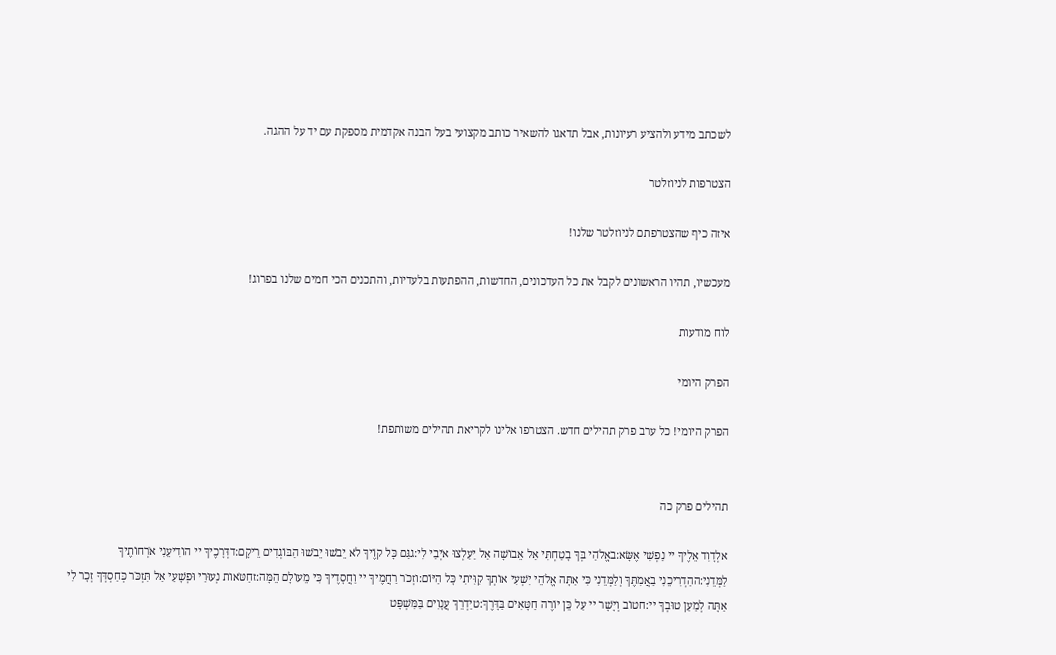לשכתב מידע ולהציע רעיונות, אבל תדאגו להשאיר כותב מקצועי בעל הבנה אקדמית מספקת עם יד על ההגה.

הצטרפות לניוזלטר

איזה כיף שהצטרפתם לניוזלטר שלנו!

מעכשיו, תהיו הראשונים לקבל את כל העדכונים, החדשות, ההפתעות בלעדיות, והתכנים הכי חמים שלנו בפרוג!

לוח מודעות

הפרק היומי

הפרק היומי! כל ערב פרק תהילים חדש. הצטרפו אלינו לקריאת תהילים משותפת!


תהילים פרק כה

אלְדָוִד אֵלֶיךָ יי נַפְשִׁי אֶשָּׂא:באֱלֹהַי בְּךָ בָטַחְתִּי אַל אֵבוֹשָׁה אַל יַעַלְצוּ אֹיְבַי לִי:גגַּם כָּל קוֶֹיךָ לֹא יֵבֹשׁוּ יֵבֹשׁוּ הַבּוֹגְדִים רֵיקָם:דדְּרָכֶיךָ יי הוֹדִיעֵנִי אֹרְחוֹתֶיךָ לַמְּדֵנִי:ההַדְרִיכֵנִי בַאֲמִתֶּךָ וְלַמְּדֵנִי כִּי אַתָּה אֱלֹהֵי יִשְׁעִי אוֹתְךָ קִוִּיתִי כָּל הַיּוֹם:וזְכֹר רַחֲמֶיךָ יי וַחֲסָדֶיךָ כִּי מֵעוֹלָם הֵמָּה:זחַטֹּאות נְעוּרַי וּפְשָׁעַי אַל תִּזְכֹּר כְּחַסְדְּךָ זְכָר לִי אַתָּה לְמַעַן טוּבְךָ יי:חטוֹב וְיָשָׁר יי עַל כֵּן יוֹרֶה חַטָּאִים בַּדָּרֶךְ:טיַדְרֵךְ עֲנָוִים בַּמִּשְׁפָּט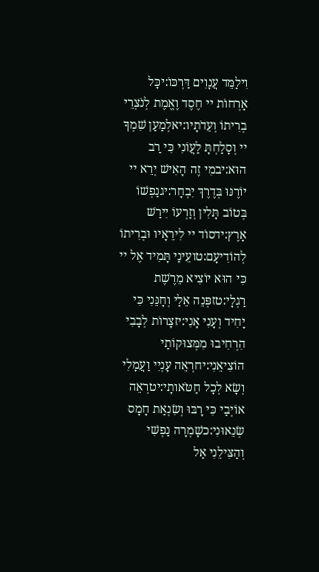וִילַמֵּד עֲנָוִים דַּרְכּוֹ:יכָּל אָרְחוֹת יי חֶסֶד וֶאֱמֶת לְנֹצְרֵי בְרִיתוֹ וְעֵדֹתָיו:יאלְמַעַן שִׁמְךָ יי וְסָלַחְתָּ לַעֲוֹנִי כִּי רַב הוּא:יבמִי זֶה הָאִישׁ יְרֵא יי יוֹרֶנּוּ בְּדֶרֶךְ יִבְחָר:יגנַפְשׁוֹ בְּטוֹב תָּלִין וְזַרְעוֹ יִירַשׁ אָרֶץ:ידסוֹד יי לִירֵאָיו וּבְרִיתוֹ לְהוֹדִיעָם:טועֵינַי תָּמִיד אֶל יי כִּי הוּא יוֹצִיא מֵרֶשֶׁת רַגְלָי:טזפְּנֵה אֵלַי וְחָנֵּנִי כִּי יָחִיד וְעָנִי אָנִי:יזצָרוֹת לְבָבִי הִרְחִיבוּ מִמְּצוּקוֹתַי הוֹצִיאֵנִי:יחרְאֵה עָנְיִי וַעֲמָלִי וְשָׂא לְכָל חַטֹּאותָי:יטרְאֵה אוֹיְבַי כִּי רָבּוּ וְשִׂנְאַת חָמָס שְׂנֵאוּנִי:כשָׁמְרָה נַפְשִׁי וְהַצִּילֵנִי אַל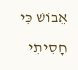אֵבוֹשׁ כִּי חָסִיתִי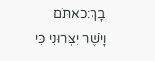בָךְ:כאתֹּם וָיֹשֶׁר יִצְּרוּנִי כִּי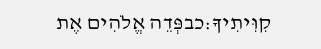קִוִּיתִיךָ:כבפְּדֵה אֱלֹהִים אֶת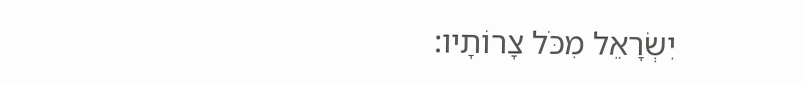יִשְׂרָאֵל מִכֹּל צָרוֹתָיו: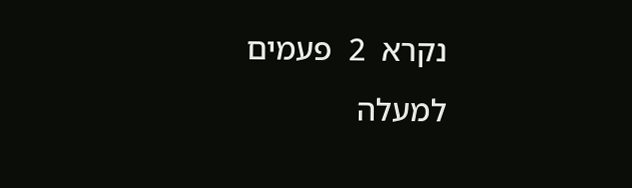נקרא  2  פעמים
למעלה